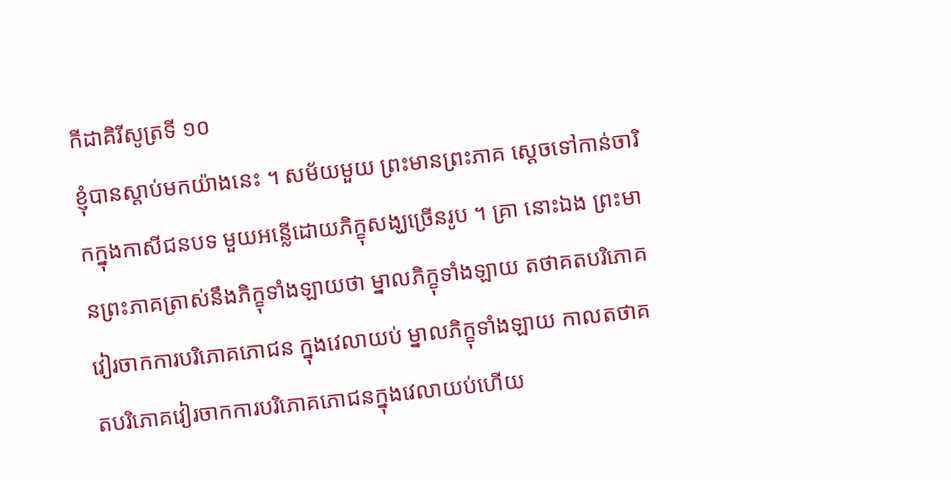កីដាគិរីសូត្រទី ១០
ខ្ញុំបានស្តាប់មកយ៉ាងនេះ ។ សម័យមួយ ព្រះមានព្រះភាគ ស្តេចទៅកាន់ចារិកក្នុងកាសីជនបទ មួយអន្លើដោយភិក្ខុសង្ឃច្រើនរូប ។ គ្រា នោះឯង ព្រះមានព្រះភាគត្រាស់នឹងភិក្ខុទាំងឡាយថា ម្នាលភិក្ខុទាំងឡាយ តថាគតបរិភោគវៀរចាកការបរិភោគភោជន ក្នុងវេលាយប់ ម្នាលភិក្ខុទាំងឡាយ កាលតថាគតបរិភោគវៀរចាកការបរិភោគភោជនក្នុងវេលាយប់ហើយ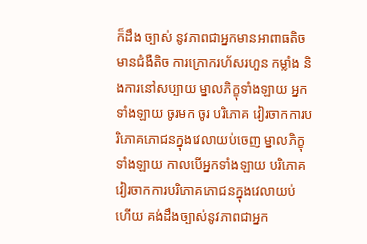ក៏ដឹង ច្បាស់ នូវភាពជាអ្នកមានអាពាធតិច មានជំងឺតិច ការក្រោករហ័សរហួន កម្លាំង និងការនៅសប្បាយ ម្នាលភិក្ខុទាំងឡាយ អ្នកទាំងឡាយ ចូរមក ចូរ បរិភោគ វៀរចាកការបរិភោគភោជនក្នុងវេលាយប់ចេញ ម្នាលភិក្ខុទាំងឡាយ កាលបើអ្នកទាំងឡាយ បរិភោគ វៀរចាកការបរិភោគភោជនក្នុងវេលាយប់ ហើយ គង់ដឹងច្បាស់នូវភាពជាអ្នក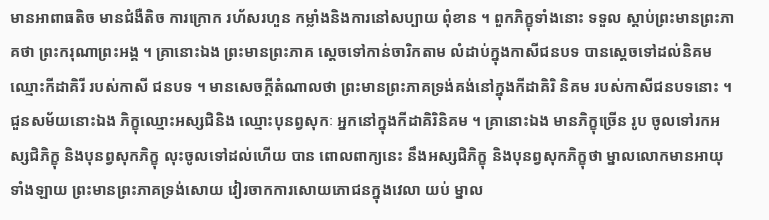មានអាពាធតិច មានជំងឺតិច ការក្រោក រហ័សរហួន កម្លាំងនិងការនៅសប្បាយ ពុំខាន ។ ពួកភិក្ខុទាំងនោះ ទទួល ស្តាប់ព្រះមានព្រះភាគថា ព្រះករុណាព្រះអង្គ ។ គ្រានោះឯង ព្រះមានព្រះភាគ ស្តេចទៅកាន់ចារិកតាម លំដាប់ក្នុងកាសីជនបទ បានស្តេចទៅដល់និគមឈ្មោះកីដាគិរី របស់កាសី ជនបទ ។ មានសេចក្តីតំណាលថា ព្រះមានព្រះភាគទ្រង់គង់នៅក្នុងកីដាគិរិ និគម របស់កាសីជនបទនោះ ។ ជួនសម័យនោះឯង ភិក្ខុឈ្មោះអស្សជិនិង ឈ្មោះបុនព្វសុកៈ អ្នកនៅក្នុងកីដាគិរិនិគម ។ គ្រានោះឯង មានភិក្ខុច្រើន រូប ចូលទៅរកអស្សជិភិក្ខុ និងបុនព្វសុកភិក្ខុ លុះចូលទៅដល់ហើយ បាន ពោលពាក្យនេះ នឹងអស្សជិភិក្ខុ និងបុនព្វសុកភិក្ខុថា ម្នាលលោកមានអាយុ ទាំងឡាយ ព្រះមានព្រះភាគទ្រង់សោយ វៀរចាកការសោយភោជនក្នុងវេលា យប់ ម្នាល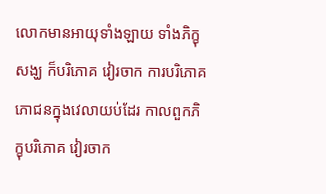លោកមានអាយុទាំងឡាយ ទាំងភិក្ខុសង្ឃ ក៏បរិភោគ វៀរចាក ការបរិភោគភោជនក្នុងវេលាយប់ដែរ កាលពួកភិក្ខុបរិភោគ វៀរចាក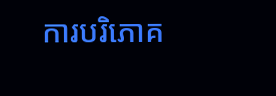ការបរិភោគ